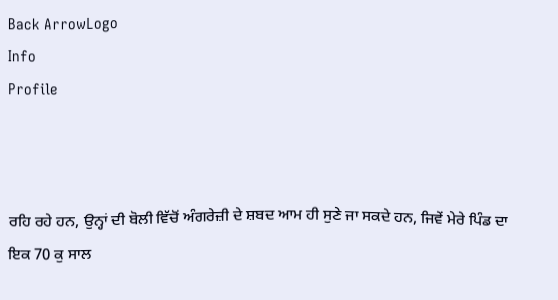Back ArrowLogo
Info
Profile



ਰਹਿ ਰਹੇ ਹਨ, ਉਨ੍ਹਾਂ ਦੀ ਬੋਲੀ ਵਿੱਚੋਂ ਅੰਗਰੇਜ਼ੀ ਦੇ ਸ਼ਬਦ ਆਮ ਹੀ ਸੁਣੇ ਜਾ ਸਕਦੇ ਹਨ, ਜਿਵੇਂ ਮੇਰੇ ਪਿੰਡ ਦਾ ਇਕ 70 ਕੁ ਸਾਲ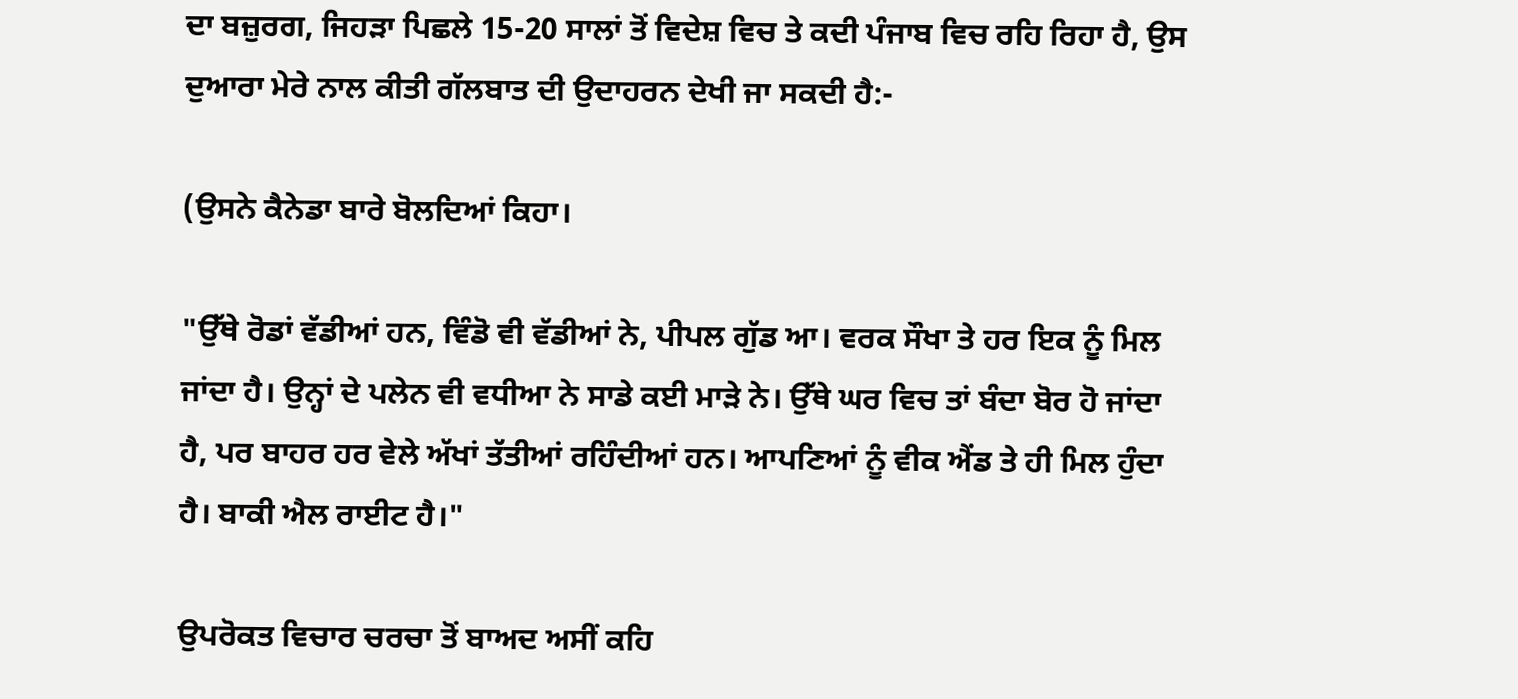ਦਾ ਬਜ਼ੁਰਗ, ਜਿਹੜਾ ਪਿਛਲੇ 15-20 ਸਾਲਾਂ ਤੋਂ ਵਿਦੇਸ਼ ਵਿਚ ਤੇ ਕਦੀ ਪੰਜਾਬ ਵਿਚ ਰਹਿ ਰਿਹਾ ਹੈ, ਉਸ ਦੁਆਰਾ ਮੇਰੇ ਨਾਲ ਕੀਤੀ ਗੱਲਬਾਤ ਦੀ ਉਦਾਹਰਨ ਦੇਖੀ ਜਾ ਸਕਦੀ ਹੈ:-

(ਉਸਨੇ ਕੈਨੇਡਾ ਬਾਰੇ ਬੋਲਦਿਆਂ ਕਿਹਾ।

"ਉੱਥੇ ਰੋਡਾਂ ਵੱਡੀਆਂ ਹਨ, ਵਿੰਡੋ ਵੀ ਵੱਡੀਆਂ ਨੇ, ਪੀਪਲ ਗੁੱਡ ਆ। ਵਰਕ ਸੌਖਾ ਤੇ ਹਰ ਇਕ ਨੂੰ ਮਿਲ ਜਾਂਦਾ ਹੈ। ਉਨ੍ਹਾਂ ਦੇ ਪਲੇਨ ਵੀ ਵਧੀਆ ਨੇ ਸਾਡੇ ਕਈ ਮਾੜੇ ਨੇ। ਉੱਥੇ ਘਰ ਵਿਚ ਤਾਂ ਬੰਦਾ ਬੋਰ ਹੋ ਜਾਂਦਾ ਹੈ, ਪਰ ਬਾਹਰ ਹਰ ਵੇਲੇ ਅੱਖਾਂ ਤੱਤੀਆਂ ਰਹਿੰਦੀਆਂ ਹਨ। ਆਪਣਿਆਂ ਨੂੰ ਵੀਕ ਐਂਡ ਤੇ ਹੀ ਮਿਲ ਹੁੰਦਾ ਹੈ। ਬਾਕੀ ਐਲ ਰਾਈਟ ਹੈ।"

ਉਪਰੋਕਤ ਵਿਚਾਰ ਚਰਚਾ ਤੋਂ ਬਾਅਦ ਅਸੀਂ ਕਹਿ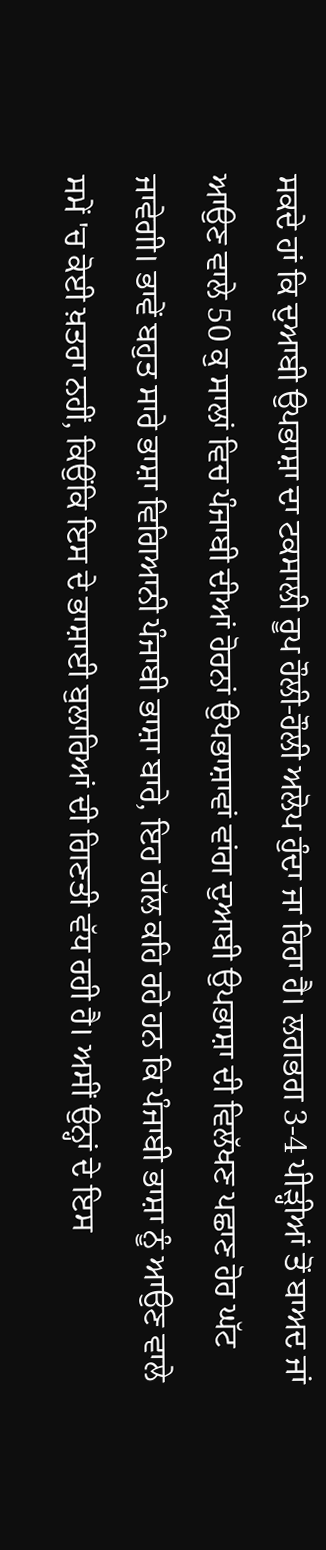ਸਕਦੇ ਹਾਂ ਕਿ ਦੁਆਬੀ ਉਪਭਾਸ਼ਾ ਦਾ ਟਕਸਾਲੀ ਰੂਪ ਹੌਲੀ-ਹੌਲੀ ਅਲੋਪ ਹੁੰਦਾ ਜਾ ਰਿਹਾ ਹੈ। ਲਗਭਗ 3-4 ਪੀੜ੍ਹੀਆਂ ਤੋਂ ਬਾਅਦ ਜਾਂ ਆਉਣ ਵਾਲੇ 50 ਕੁ ਸਾਲਾਂ ਵਿਚ ਪੰਜਾਬੀ ਦੀਆਂ ਹੋਰਨਾਂ ਉਪਭਾਸ਼ਾਵਾਂ ਵਾਂਗ ਦੁਆਬੀ ਉਪਭਾਸ਼ਾ ਦੀ ਵਿਲੱਖਣ ਪਛਾਣ ਹੋਰ ਘੱਟ ਜਾਵੇਗੀ। ਭਾਵੇਂ ਬਹੁਤ ਸਾਰੇ ਭਾਸ਼ਾ ਵਿਗਿਆਨੀ ਪੰਜਾਬੀ ਭਾਸ਼ਾ ਬਾਰੇ, ਇਹ ਗੱਲ ਕਹਿ ਰਹੇ ਹਨ ਕਿ ਪੰਜਾਬੀ ਭਾਸ਼ਾ ਨੂੰ ਆਉਣ ਵਾਲੇ ਸਮੇਂ 'ਚ ਕੋਈ ਖ਼ਤਰਾ ਨਹੀਂ, ਕਿਉਂਕਿ ਇਸ ਦੇ ਭਾਸ਼ਾਈ ਬੁਲਾਰਿਆਂ ਦੀ ਗਿਣਤੀ ਵੱਧ ਰਹੀ ਹੈ। ਅਸੀਂ ਉਨ੍ਹਾਂ ਦੇ ਇਸ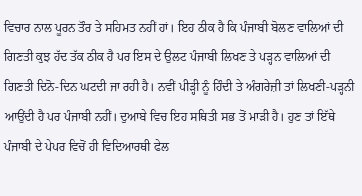ਵਿਚਾਰ ਨਾਲ ਪੂਰਨ ਤੌਰ ਤੇ ਸਹਿਮਤ ਨਹੀਂ ਹਾਂ। ਇਹ ਠੀਕ ਹੈ ਕਿ ਪੰਜਾਬੀ ਬੋਲਣ ਵਾਲਿਆਂ ਦੀ ਗਿਣਤੀ ਕੁਝ ਹੱਦ ਤੱਕ ਠੀਕ ਹੈ ਪਰ ਇਸ ਦੇ ਉਲਟ ਪੰਜਾਬੀ ਲਿਖਣ ਤੇ ਪੜ੍ਹਨ ਵਾਲਿਆਂ ਦੀ ਗਿਣਤੀ ਦਿਨੋ-ਦਿਨ ਘਟਦੀ ਜਾ ਰਹੀ ਹੈ। ਨਵੀਂ ਪੀੜ੍ਹੀ ਨੂੰ ਹਿੰਦੀ ਤੇ ਅੰਗਰੇਜ਼ੀ ਤਾਂ ਲਿਖਣੀ-ਪੜ੍ਹਨੀ ਆਉਂਦੀ ਹੈ ਪਰ ਪੰਜਾਬੀ ਨਹੀਂ। ਦੁਆਬੇ ਵਿਚ ਇਹ ਸਥਿਤੀ ਸਭ ਤੋਂ ਮਾੜੀ ਹੈ। ਹੁਣ ਤਾਂ ਇੱਥੇ ਪੰਜਾਬੀ ਦੇ ਪੇਪਰ ਵਿਚੋਂ ਹੀ ਵਿਦਿਆਰਥੀ ਫੇਲ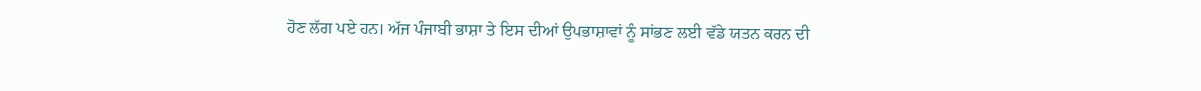ਹੋਣ ਲੱਗ ਪਏ ਹਨ। ਅੱਜ ਪੰਜਾਬੀ ਭਾਸ਼ਾ ਤੇ ਇਸ ਦੀਆਂ ਉਪਭਾਸ਼ਾਵਾਂ ਨੂੰ ਸਾਂਭਣ ਲਈ ਵੱਡੇ ਯਤਨ ਕਰਨ ਦੀ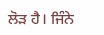ਲੋੜ ਹੈ। ਜਿੰਨੇ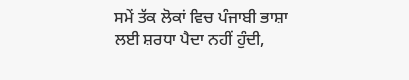ਸਮੇਂ ਤੱਕ ਲੋਕਾਂ ਵਿਚ ਪੰਜਾਬੀ ਭਾਸ਼ਾ ਲਈ ਸ਼ਰਧਾ ਪੈਦਾ ਨਹੀਂ ਹੁੰਦੀ,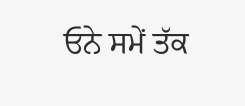ਓਨੇ ਸਮੇਂ ਤੱਕ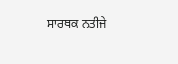ਸਾਰਥਕ ਨਤੀਜੇ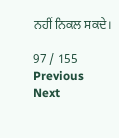ਨਹੀਂ ਨਿਕਲ ਸਕਦੇ।

97 / 155
Previous
Next